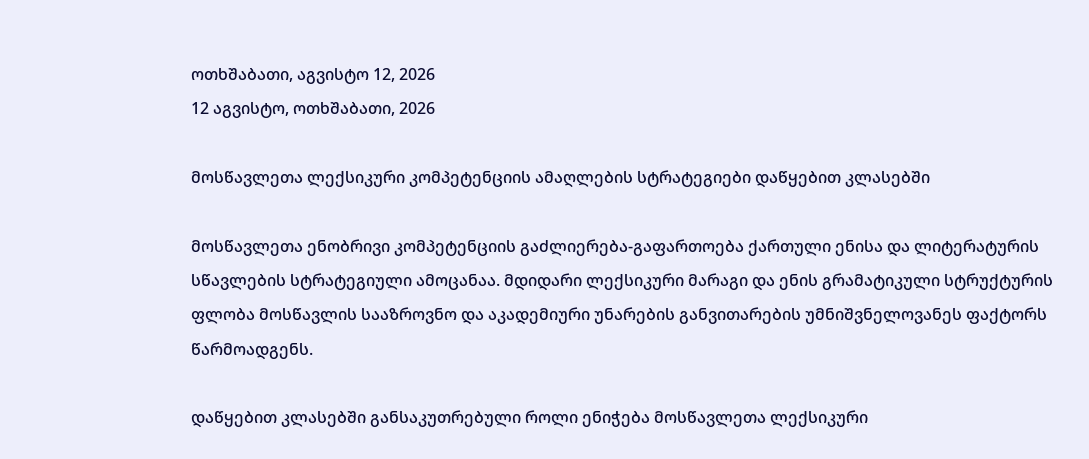ოთხშაბათი, აგვისტო 12, 2026
12 აგვისტო, ოთხშაბათი, 2026

მოსწავლეთა ლექსიკური კომპეტენციის ამაღლების სტრატეგიები დაწყებით კლასებში

მოსწავლეთა ენობრივი კომპეტენციის გაძლიერება-გაფართოება ქართული ენისა და ლიტერატურის სწავლების სტრატეგიული ამოცანაა. მდიდარი ლექსიკური მარაგი და ენის გრამატიკული სტრუქტურის ფლობა მოსწავლის სააზროვნო და აკადემიური უნარების განვითარების უმნიშვნელოვანეს ფაქტორს წარმოადგენს.

დაწყებით კლასებში განსაკუთრებული როლი ენიჭება მოსწავლეთა ლექსიკური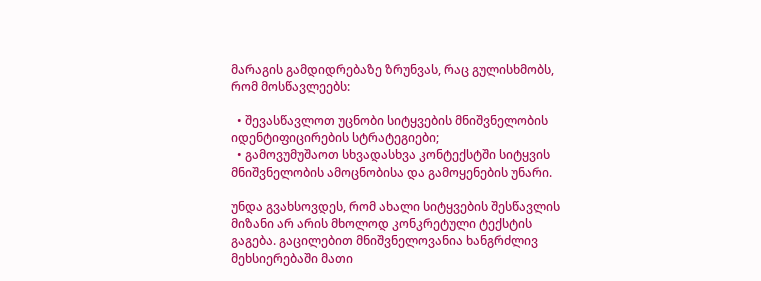მარაგის გამდიდრებაზე ზრუნვას, რაც გულისხმობს, რომ მოსწავლეებს:

  • შევასწავლოთ უცნობი სიტყვების მნიშვნელობის იდენტიფიცირების სტრატეგიები;
  • გამოვუმუშაოთ სხვადასხვა კონტექსტში სიტყვის მნიშვნელობის ამოცნობისა და გამოყენების უნარი.

უნდა გვახსოვდეს, რომ ახალი სიტყვების შესწავლის მიზანი არ არის მხოლოდ კონკრეტული ტექსტის გაგება. გაცილებით მნიშვნელოვანია ხანგრძლივ მეხსიერებაში მათი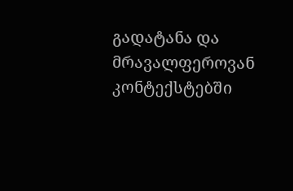გადატანა და მრავალფეროვან კონტექსტებში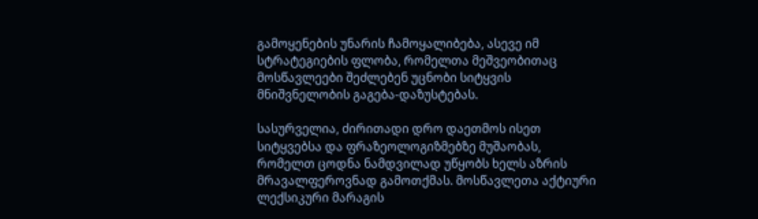გამოყენების უნარის ჩამოყალიბება, ასევე იმ სტრატეგიების ფლობა, რომელთა მეშვეობითაც მოსწავლეები შეძლებენ უცნობი სიტყვის მნიშვნელობის გაგება-დაზუსტებას.

სასურველია, ძირითადი დრო დაეთმოს ისეთ სიტყვებსა და ფრაზეოლოგიზმებზე მუშაობას, რომელთ ცოდნა ნამდვილად უწყობს ხელს აზრის მრავალფეროვნად გამოთქმას. მოსწავლეთა აქტიური ლექსიკური მარაგის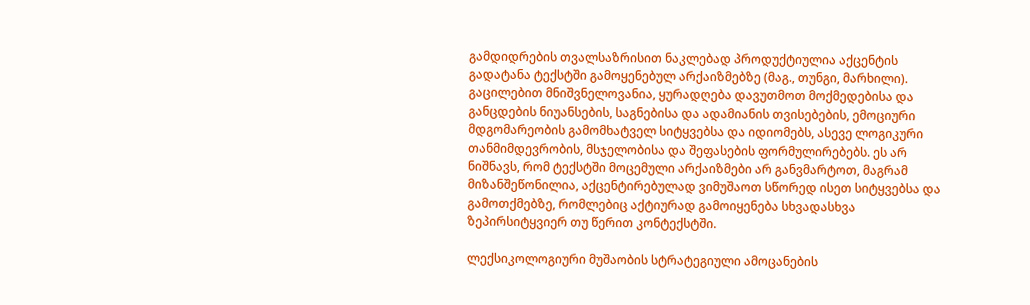გამდიდრების თვალსაზრისით ნაკლებად პროდუქტიულია აქცენტის გადატანა ტექსტში გამოყენებულ არქაიზმებზე (მაგ., თუნგი, მარხილი). გაცილებით მნიშვნელოვანია, ყურადღება დავუთმოთ მოქმედებისა და განცდების ნიუანსების, საგნებისა და ადამიანის თვისებების, ემოციური მდგომარეობის გამომხატველ სიტყვებსა და იდიომებს, ასევე ლოგიკური თანმიმდევრობის, მსჯელობისა და შეფასების ფორმულირებებს. ეს არ ნიშნავს, რომ ტექსტში მოცემული არქაიზმები არ განვმარტოთ, მაგრამ მიზანშეწონილია, აქცენტირებულად ვიმუშაოთ სწორედ ისეთ სიტყვებსა და გამოთქმებზე, რომლებიც აქტიურად გამოიყენება სხვადასხვა ზეპირსიტყვიერ თუ წერით კონტექსტში.

ლექსიკოლოგიური მუშაობის სტრატეგიული ამოცანების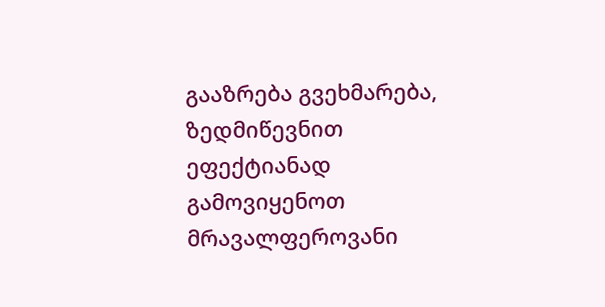გააზრება გვეხმარება, ზედმიწევნით ეფექტიანად გამოვიყენოთ მრავალფეროვანი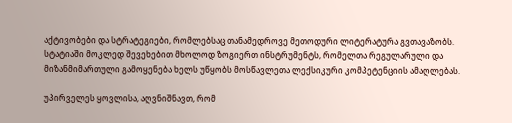აქტივობები და სტრატეგიები, რომლებსაც თანამედროვე მეთოდური ლიტერატურა გვთავაზობს. სტატიაში მოკლედ შევეხებით მხოლოდ ზოგიერთ ინსტრუმენტს, რომელთა რეგულარული და მიზანმიმართული გამოყენება ხელს უწყობს მოსწავლეთა ლექსიკური კომპეტენციის ამაღლებას.

უპირველეს ყოვლისა, აღვნიშნავთ, რომ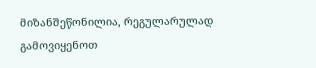მიზანშეწონილია, რეგულარულად გამოვიყენოთ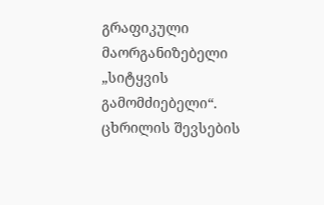გრაფიკული მაორგანიზებელი „სიტყვის გამომძიებელი“. ცხრილის შევსების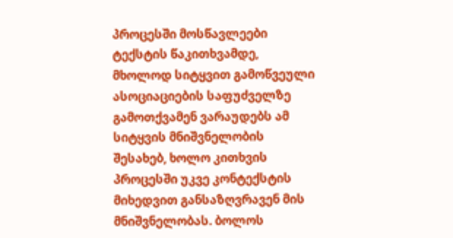პროცესში მოსწავლეები ტექსტის წაკითხვამდე, მხოლოდ სიტყვით გამოწვეული ასოციაციების საფუძველზე გამოთქვამენ ვარაუდებს ამ სიტყვის მნიშვნელობის შესახებ, ხოლო კითხვის პროცესში უკვე კონტექსტის მიხედვით განსაზღვრავენ მის მნიშვნელობას. ბოლოს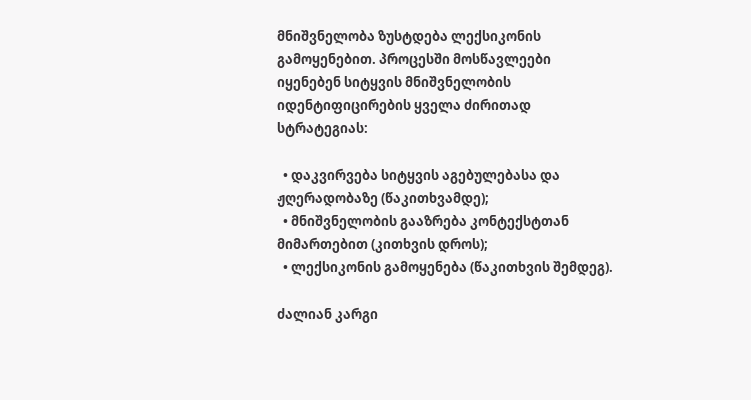მნიშვნელობა ზუსტდება ლექსიკონის გამოყენებით. პროცესში მოსწავლეები იყენებენ სიტყვის მნიშვნელობის იდენტიფიცირების ყველა ძირითად სტრატეგიას:

  • დაკვირვება სიტყვის აგებულებასა და ჟღერადობაზე (წაკითხვამდე);
  • მნიშვნელობის გააზრება კონტექსტთან მიმართებით (კითხვის დროს);
  • ლექსიკონის გამოყენება (წაკითხვის შემდეგ).

ძალიან კარგი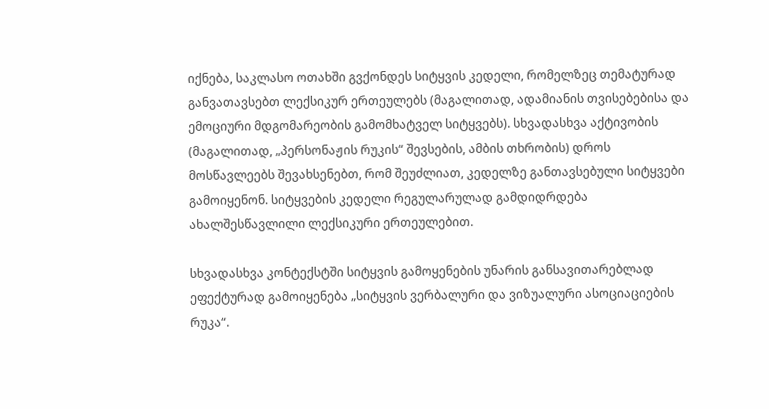იქნება, საკლასო ოთახში გვქონდეს სიტყვის კედელი, რომელზეც თემატურად განვათავსებთ ლექსიკურ ერთეულებს (მაგალითად, ადამიანის თვისებებისა და ემოციური მდგომარეობის გამომხატველ სიტყვებს). სხვადასხვა აქტივობის (მაგალითად, „პერსონაჟის რუკის“ შევსების, ამბის თხრობის) დროს მოსწავლეებს შევახსენებთ, რომ შეუძლიათ, კედელზე განთავსებული სიტყვები გამოიყენონ. სიტყვების კედელი რეგულარულად გამდიდრდება ახალშესწავლილი ლექსიკური ერთეულებით.

სხვადასხვა კონტექსტში სიტყვის გამოყენების უნარის განსავითარებლად ეფექტურად გამოიყენება „სიტყვის ვერბალური და ვიზუალური ასოციაციების რუკა“.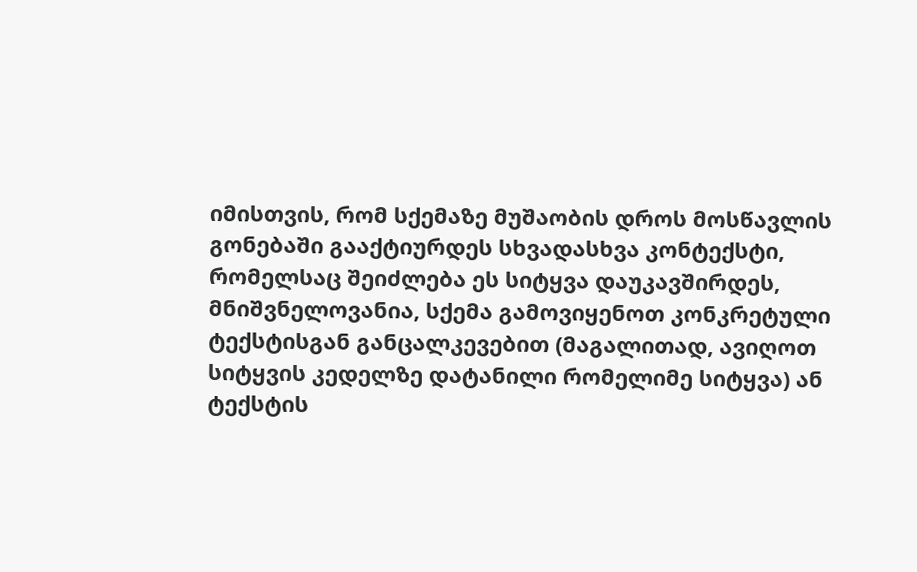იმისთვის, რომ სქემაზე მუშაობის დროს მოსწავლის გონებაში გააქტიურდეს სხვადასხვა კონტექსტი, რომელსაც შეიძლება ეს სიტყვა დაუკავშირდეს, მნიშვნელოვანია, სქემა გამოვიყენოთ კონკრეტული ტექსტისგან განცალკევებით (მაგალითად, ავიღოთ სიტყვის კედელზე დატანილი რომელიმე სიტყვა) ან ტექსტის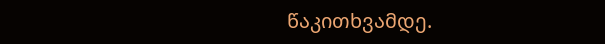წაკითხვამდე.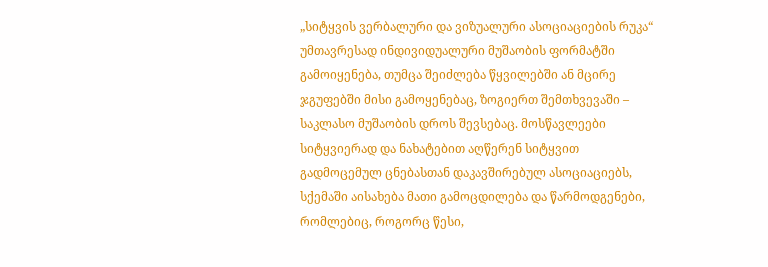„სიტყვის ვერბალური და ვიზუალური ასოციაციების რუკა“ უმთავრესად ინდივიდუალური მუშაობის ფორმატში გამოიყენება, თუმცა შეიძლება წყვილებში ან მცირე ჯგუფებში მისი გამოყენებაც, ზოგიერთ შემთხვევაში – საკლასო მუშაობის დროს შევსებაც. მოსწავლეები სიტყვიერად და ნახატებით აღწერენ სიტყვით გადმოცემულ ცნებასთან დაკავშირებულ ასოციაციებს, სქემაში აისახება მათი გამოცდილება და წარმოდგენები, რომლებიც, როგორც წესი,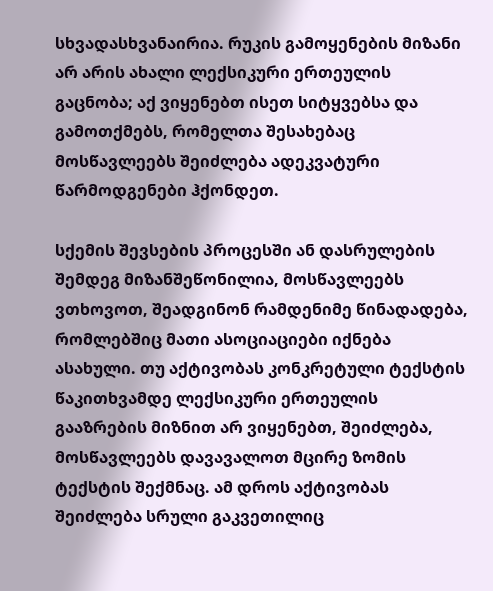სხვადასხვანაირია. რუკის გამოყენების მიზანი არ არის ახალი ლექსიკური ერთეულის გაცნობა; აქ ვიყენებთ ისეთ სიტყვებსა და გამოთქმებს, რომელთა შესახებაც მოსწავლეებს შეიძლება ადეკვატური წარმოდგენები ჰქონდეთ.

სქემის შევსების პროცესში ან დასრულების შემდეგ მიზანშეწონილია, მოსწავლეებს ვთხოვოთ, შეადგინონ რამდენიმე წინადადება, რომლებშიც მათი ასოციაციები იქნება ასახული. თუ აქტივობას კონკრეტული ტექსტის წაკითხვამდე ლექსიკური ერთეულის გააზრების მიზნით არ ვიყენებთ, შეიძლება, მოსწავლეებს დავავალოთ მცირე ზომის ტექსტის შექმნაც. ამ დროს აქტივობას შეიძლება სრული გაკვეთილიც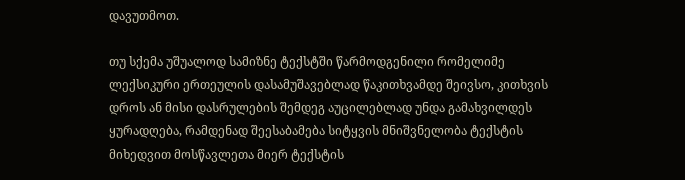დავუთმოთ.

თუ სქემა უშუალოდ სამიზნე ტექსტში წარმოდგენილი რომელიმე ლექსიკური ერთეულის დასამუშავებლად წაკითხვამდე შეივსო, კითხვის დროს ან მისი დასრულების შემდეგ აუცილებლად უნდა გამახვილდეს ყურადღება, რამდენად შეესაბამება სიტყვის მნიშვნელობა ტექსტის მიხედვით მოსწავლეთა მიერ ტექსტის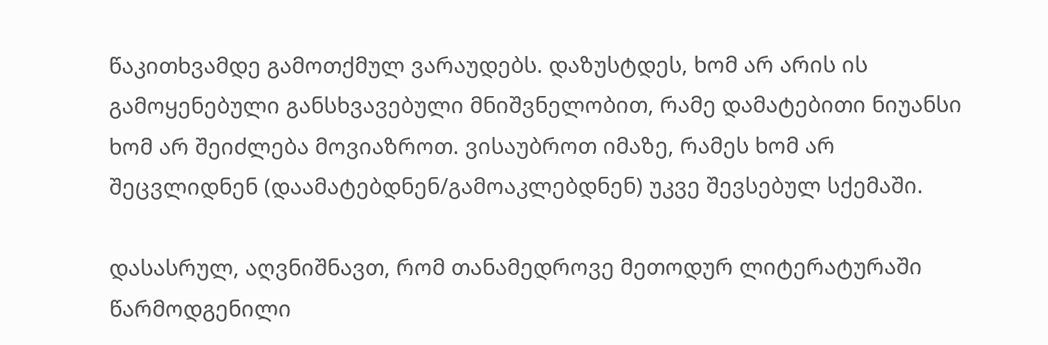წაკითხვამდე გამოთქმულ ვარაუდებს. დაზუსტდეს, ხომ არ არის ის გამოყენებული განსხვავებული მნიშვნელობით, რამე დამატებითი ნიუანსი ხომ არ შეიძლება მოვიაზროთ. ვისაუბროთ იმაზე, რამეს ხომ არ შეცვლიდნენ (დაამატებდნენ/გამოაკლებდნენ) უკვე შევსებულ სქემაში.

დასასრულ, აღვნიშნავთ, რომ თანამედროვე მეთოდურ ლიტერატურაში წარმოდგენილი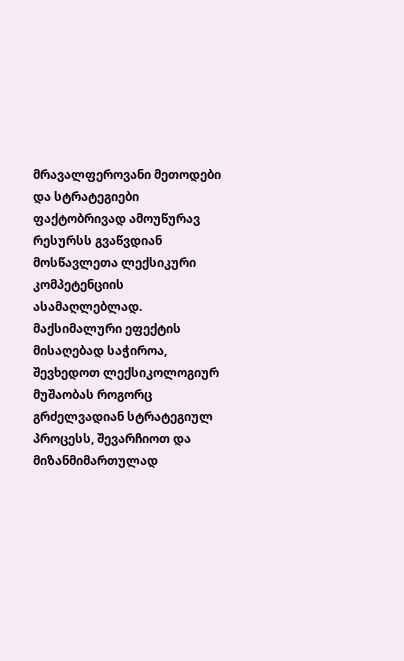მრავალფეროვანი მეთოდები და სტრატეგიები ფაქტობრივად ამოუწურავ რესურსს გვაწვდიან მოსწავლეთა ლექსიკური კომპეტენციის ასამაღლებლად. მაქსიმალური ეფექტის მისაღებად საჭიროა, შევხედოთ ლექსიკოლოგიურ მუშაობას როგორც გრძელვადიან სტრატეგიულ პროცესს, შევარჩიოთ და მიზანმიმართულად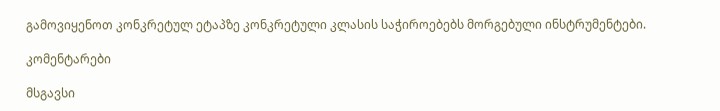გამოვიყენოთ კონკრეტულ ეტაპზე კონკრეტული კლასის საჭიროებებს მორგებული ინსტრუმენტები.

კომენტარები

მსგავსი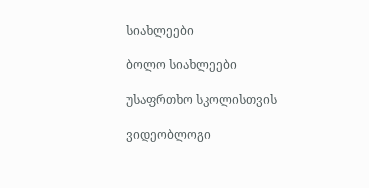სიახლეები

ბოლო სიახლეები

უსაფრთხო სკოლისთვის

ვიდეობლოგი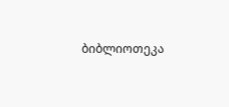ბიბლიოთეკა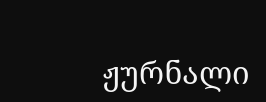ჟურნალი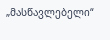„მასწავლებელი“